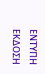ΕΝΤΥΠΗ ΕΚΔΟΣΗ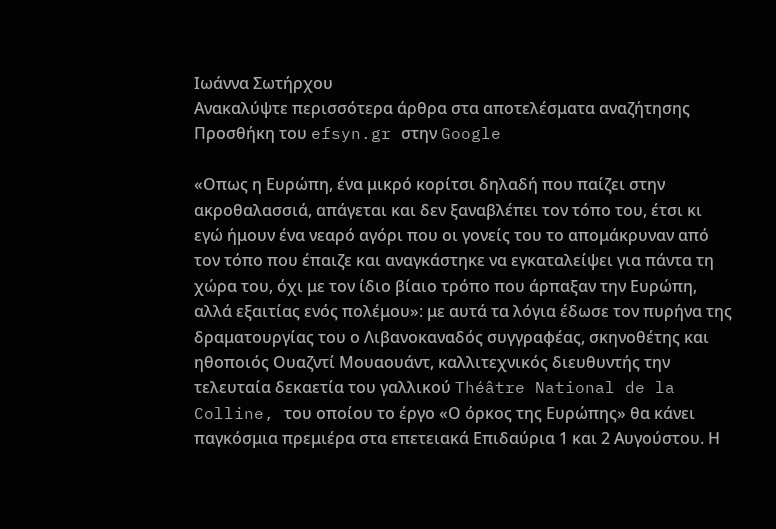Ιωάννα Σωτήρχου
Ανακαλύψτε περισσότερα άρθρα στα αποτελέσματα αναζήτησης
Προσθήκη του efsyn.gr στην Google

«Οπως η Ευρώπη, ένα μικρό κορίτσι δηλαδή που παίζει στην ακροθαλασσιά, απάγεται και δεν ξαναβλέπει τον τόπο του, έτσι κι εγώ ήμουν ένα νεαρό αγόρι που οι γονείς του το απομάκρυναν από τον τόπο που έπαιζε και αναγκάστηκε να εγκαταλείψει για πάντα τη χώρα του, όχι με τον ίδιο βίαιο τρόπο που άρπαξαν την Ευρώπη, αλλά εξαιτίας ενός πολέμου»: με αυτά τα λόγια έδωσε τον πυρήνα της δραματουργίας του ο Λιβανοκαναδός συγγραφέας, σκηνοθέτης και ηθοποιός Ουαζντί Μουαουάντ, καλλιτεχνικός διευθυντής την τελευταία δεκαετία του γαλλικού Théâtre National de la Colline, του οποίου το έργο «Ο όρκος της Ευρώπης» θα κάνει παγκόσμια πρεμιέρα στα επετειακά Επιδαύρια 1 και 2 Αυγούστου. Η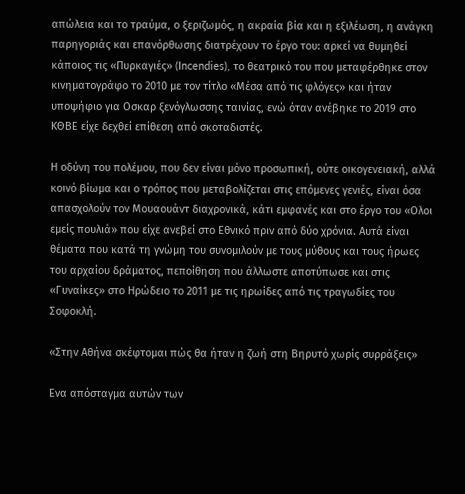απώλεια και το τραύμα, ο ξεριζωμός, η ακραία βία και η εξιλέωση, η ανάγκη παρηγοριάς και επανόρθωσης διατρέχουν το έργο του: αρκεί να θυμηθεί κάποιος τις «Πυρκαγιές» (Incendies), το θεατρικό του που μεταφέρθηκε στον κινηματογράφο το 2010 με τον τίτλο «Μέσα από τις φλόγες» και ήταν υποψήφιο για Οσκαρ ξενόγλωσσης ταινίας, ενώ όταν ανέβηκε το 2019 στο ΚΘΒΕ είχε δεχθεί επίθεση από σκοταδιστές.

Η οδύνη του πολέμου, που δεν είναι μόνο προσωπική, ούτε οικογενειακή, αλλά κοινό βίωμα και ο τρόπος που μεταβολίζεται στις επόμενες γενιές, είναι όσα απασχολούν τον Μουαουάντ διαχρονικά, κάτι εμφανές και στο έργο του «Ολοι εμείς πουλιά» που είχε ανεβεί στο Εθνικό πριν από δύο χρόνια. Αυτά είναι θέματα που κατά τη γνώμη του συνομιλούν με τους μύθους και τους ήρωες του αρχαίου δράματος, πεποίθηση που άλλωστε αποτύπωσε και στις «Γυναίκες» στο Ηρώδειο το 2011 με τις ηρωίδες από τις τραγωδίες του Σοφοκλή.

«Στην Αθήνα σκέφτομαι πώς θα ήταν η ζωή στη Βηρυτό χωρίς συρράξεις»

Ενα απόσταγμα αυτών των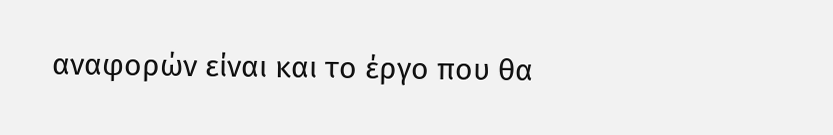αναφορών είναι και το έργο που θα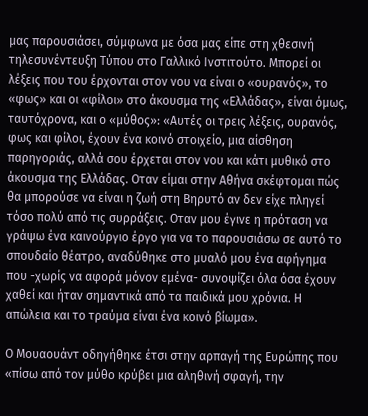μας παρουσιάσει, σύμφωνα με όσα μας είπε στη χθεσινή τηλεσυνέντευξη Τύπου στο Γαλλικό Ινστιτούτο. Μπορεί οι λέξεις που του έρχονται στον νου να είναι ο «ουρανός», το «φως» και οι «φίλοι» στο άκουσμα της «Ελλάδας», είναι όμως, ταυτόχρονα, και ο «μύθος»: «Αυτές οι τρεις λέξεις, ουρανός, φως και φίλοι, έχουν ένα κοινό στοιχείο, μια αίσθηση παρηγοριάς, αλλά σου έρχεται στον νου και κάτι μυθικό στο άκουσμα της Ελλάδας. Οταν είμαι στην Αθήνα σκέφτομαι πώς θα μπορούσε να είναι η ζωή στη Βηρυτό αν δεν είχε πληγεί τόσο πολύ από τις συρράξεις. Οταν μου έγινε η πρόταση να γράψω ένα καινούργιο έργο για να το παρουσιάσω σε αυτό το σπουδαίο θέατρο, αναδύθηκε στο μυαλό μου ένα αφήγημα που -χωρίς να αφορά μόνον εμένα- συνοψίζει όλα όσα έχουν χαθεί και ήταν σημαντικά από τα παιδικά μου χρόνια. Η απώλεια και το τραύμα είναι ένα κοινό βίωμα».

Ο Μουαουάντ οδηγήθηκε έτσι στην αρπαγή της Ευρώπης που «πίσω από τον μύθο κρύβει μια αληθινή σφαγή, την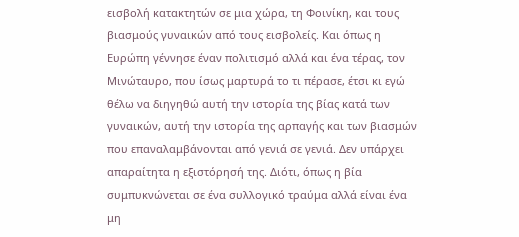εισβολή κατακτητών σε μια χώρα, τη Φοινίκη, και τους βιασμούς γυναικών από τους εισβολείς. Και όπως η Ευρώπη γέννησε έναν πολιτισμό αλλά και ένα τέρας, τον Μινώταυρο, που ίσως μαρτυρά το τι πέρασε, έτσι κι εγώ θέλω να διηγηθώ αυτή την ιστορία της βίας κατά των γυναικών, αυτή την ιστορία της αρπαγής και των βιασμών που επαναλαμβάνονται από γενιά σε γενιά. Δεν υπάρχει απαραίτητα η εξιστόρησή της. Διότι, όπως η βία συμπυκνώνεται σε ένα συλλογικό τραύμα αλλά είναι ένα μη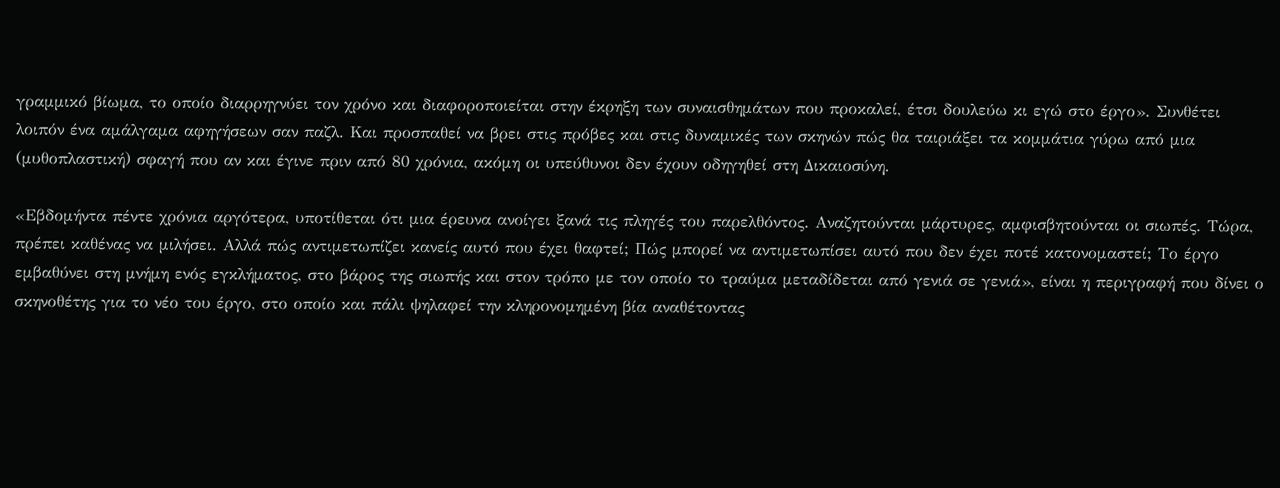γραμμικό βίωμα, το οποίο διαρρηγνύει τον χρόνο και διαφοροποιείται στην έκρηξη των συναισθημάτων που προκαλεί, έτσι δουλεύω κι εγώ στο έργο». Συνθέτει λοιπόν ένα αμάλγαμα αφηγήσεων σαν παζλ. Και προσπαθεί να βρει στις πρόβες και στις δυναμικές των σκηνών πώς θα ταιριάξει τα κομμάτια γύρω από μια (μυθοπλαστική) σφαγή που αν και έγινε πριν από 80 χρόνια, ακόμη οι υπεύθυνοι δεν έχουν οδηγηθεί στη Δικαιοσύνη.

«Εβδομήντα πέντε χρόνια αργότερα, υποτίθεται ότι μια έρευνα ανοίγει ξανά τις πληγές του παρελθόντος. Αναζητούνται μάρτυρες, αμφισβητούνται οι σιωπές. Τώρα, πρέπει καθένας να μιλήσει. Αλλά πώς αντιμετωπίζει κανείς αυτό που έχει θαφτεί; Πώς μπορεί να αντιμετωπίσει αυτό που δεν έχει ποτέ κατονομαστεί; Το έργο εμβαθύνει στη μνήμη ενός εγκλήματος, στο βάρος της σιωπής και στον τρόπο με τον οποίο το τραύμα μεταδίδεται από γενιά σε γενιά», είναι η περιγραφή που δίνει ο σκηνοθέτης για το νέο του έργο, στο οποίο και πάλι ψηλαφεί την κληρονομημένη βία αναθέτοντας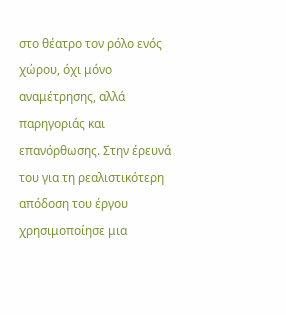στο θέατρο τον ρόλο ενός χώρου, όχι μόνο αναμέτρησης, αλλά παρηγοριάς και επανόρθωσης. Στην έρευνά του για τη ρεαλιστικότερη απόδοση του έργου χρησιμοποίησε μια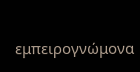εμπειρογνώμονα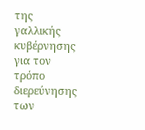της γαλλικής κυβέρνησης για τον τρόπο διερεύνησης των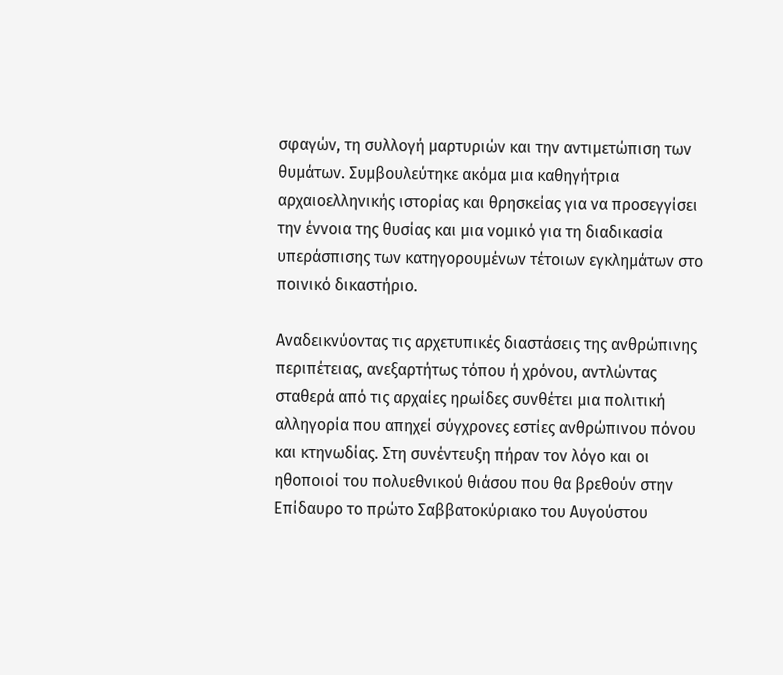σφαγών, τη συλλογή μαρτυριών και την αντιμετώπιση των θυμάτων. Συμβουλεύτηκε ακόμα μια καθηγήτρια αρχαιοελληνικής ιστορίας και θρησκείας για να προσεγγίσει την έννοια της θυσίας και μια νομικό για τη διαδικασία υπεράσπισης των κατηγορουμένων τέτοιων εγκλημάτων στο ποινικό δικαστήριο.

Αναδεικνύοντας τις αρχετυπικές διαστάσεις της ανθρώπινης περιπέτειας, ανεξαρτήτως τόπου ή χρόνου, αντλώντας σταθερά από τις αρχαίες ηρωίδες συνθέτει μια πολιτική αλληγορία που απηχεί σύγχρονες εστίες ανθρώπινου πόνου και κτηνωδίας. Στη συνέντευξη πήραν τον λόγο και οι ηθοποιοί του πολυεθνικού θιάσου που θα βρεθούν στην Επίδαυρο το πρώτο Σαββατοκύριακο του Αυγούστου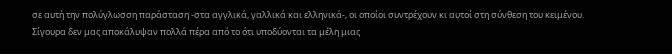σε αυτή την πολύγλωσση παράσταση -στα αγγλικά, γαλλικά και ελληνικά-, οι οποίοι συντρέχουν κι αυτοί στη σύνθεση του κειμένου. Σίγουρα δεν μας αποκάλυψαν πολλά πέρα από το ότι υποδύονται τα μέλη μιας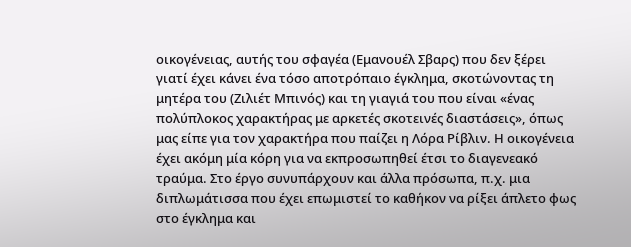οικογένειας, αυτής του σφαγέα (Εμανουέλ Σβαρς) που δεν ξέρει γιατί έχει κάνει ένα τόσο αποτρόπαιο έγκλημα, σκοτώνοντας τη μητέρα του (Ζιλιέτ Μπινός) και τη γιαγιά του που είναι «ένας πολύπλοκος χαρακτήρας με αρκετές σκοτεινές διαστάσεις», όπως μας είπε για τον χαρακτήρα που παίζει η Λόρα Ρίβλιν. Η οικογένεια έχει ακόμη μία κόρη για να εκπροσωπηθεί έτσι το διαγενεακό τραύμα. Στο έργο συνυπάρχουν και άλλα πρόσωπα, π.χ. μια διπλωμάτισσα που έχει επωμιστεί το καθήκον να ρίξει άπλετο φως στο έγκλημα και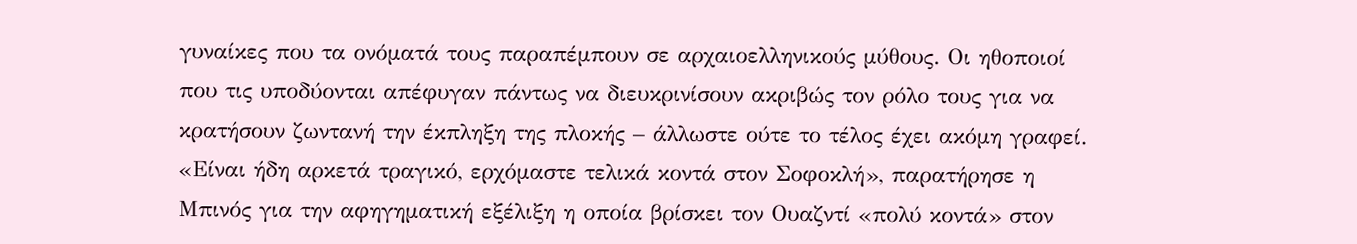γυναίκες που τα ονόματά τους παραπέμπουν σε αρχαιοελληνικούς μύθους. Οι ηθοποιοί που τις υποδύονται απέφυγαν πάντως να διευκρινίσουν ακριβώς τον ρόλο τους για να κρατήσουν ζωντανή την έκπληξη της πλοκής – άλλωστε ούτε το τέλος έχει ακόμη γραφεί. «Είναι ήδη αρκετά τραγικό, ερχόμαστε τελικά κοντά στον Σοφοκλή», παρατήρησε η Μπινός για την αφηγηματική εξέλιξη η οποία βρίσκει τον Ουαζντί «πολύ κοντά» στον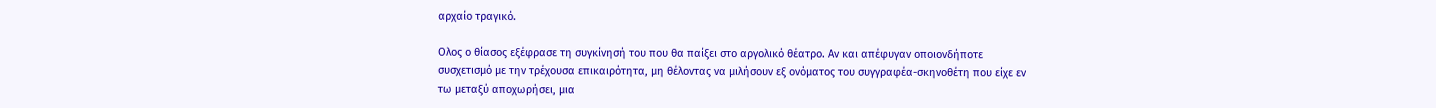αρχαίο τραγικό.

Ολος ο θίασος εξέφρασε τη συγκίνησή του που θα παίξει στο αργολικό θέατρο. Αν και απέφυγαν οποιονδήποτε συσχετισμό με την τρέχουσα επικαιρότητα, μη θέλοντας να μιλήσουν εξ ονόματος του συγγραφέα-σκηνοθέτη που είχε εν τω μεταξύ αποχωρήσει, μια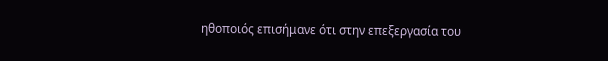ηθοποιός επισήμανε ότι στην επεξεργασία του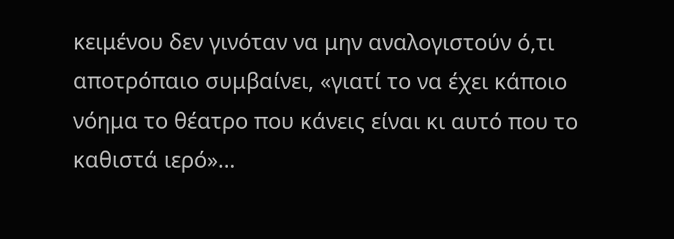κειμένου δεν γινόταν να μην αναλογιστούν ό,τι αποτρόπαιο συμβαίνει, «γιατί το να έχει κάποιο νόημα το θέατρο που κάνεις είναι κι αυτό που το καθιστά ιερό»…